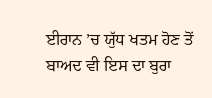ਈਰਾਨ ’ਚ ਯੁੱਧ ਖਤਮ ਹੋਣ ਤੋਂ ਬਾਅਦ ਵੀ ਇਸ ਦਾ ਬੁਰਾ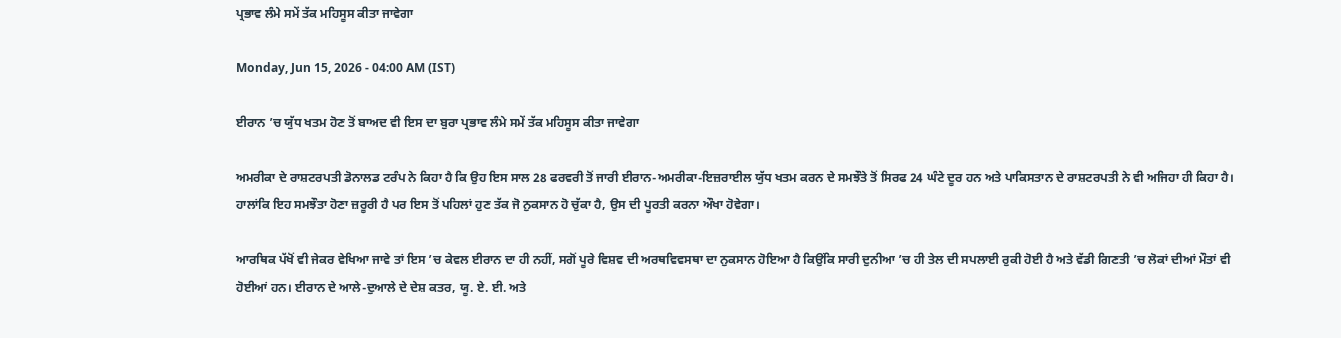ਪ੍ਰਭਾਵ ਲੰਮੇ ਸਮੇਂ ਤੱਕ ਮਹਿਸੂਸ ਕੀਤਾ ਜਾਵੇਗਾ

Monday, Jun 15, 2026 - 04:00 AM (IST)

ਈਰਾਨ ’ਚ ਯੁੱਧ ਖਤਮ ਹੋਣ ਤੋਂ ਬਾਅਦ ਵੀ ਇਸ ਦਾ ਬੁਰਾ ਪ੍ਰਭਾਵ ਲੰਮੇ ਸਮੇਂ ਤੱਕ ਮਹਿਸੂਸ ਕੀਤਾ ਜਾਵੇਗਾ

ਅਮਰੀਕਾ ਦੇ ਰਾਸ਼ਟਰਪਤੀ ਡੋਨਾਲਡ ਟਰੰਪ ਨੇ ਕਿਹਾ ਹੈ ਕਿ ਉਹ ਇਸ ਸਾਲ 28 ਫਰਵਰੀ ਤੋਂ ਜਾਰੀ ਈਰਾਨ-ਅਮਰੀਕਾ-ਇਜ਼ਰਾਈਲ ਯੁੱਧ ਖਤਮ ਕਰਨ ਦੇ ਸਮਝੌਤੇ ਤੋਂ ਸਿਰਫ 24 ਘੰਟੇ ਦੂਰ ਹਨ ਅਤੇ ਪਾਕਿਸਤਾਨ ਦੇ ਰਾਸ਼ਟਰਪਤੀ ਨੇ ਵੀ ਅਜਿਹਾ ਹੀ ਕਿਹਾ ਹੈ। ਹਾਲਾਂਕਿ ਇਹ ਸਮਝੌਤਾ ਹੋਣਾ ਜ਼ਰੂਰੀ ਹੈ ਪਰ ਇਸ ਤੋਂ ਪਹਿਲਾਂ ਹੁਣ ਤੱਕ ਜੋ ਨੁਕਸਾਨ ਹੋ ਚੁੱਕਾ ਹੈ, ਉਸ ਦੀ ਪੂਰਤੀ ਕਰਨਾ ਔਖਾ ਹੋਵੇਗਾ।

ਆਰਥਿਕ ਪੱਖੋਂ ਵੀ ਜੇਕਰ ਵੇਖਿਆ ਜਾਵੇ ਤਾਂ ਇਸ ’ਚ ਕੇਵਲ ਈਰਾਨ ਦਾ ਹੀ ਨਹੀਂ, ਸਗੋਂ ਪੂਰੇ ਵਿਸ਼ਵ ਦੀ ਅਰਥਵਿਵਸਥਾ ਦਾ ਨੁਕਸਾਨ ਹੋਇਆ ਹੈ ਕਿਉਂਕਿ ਸਾਰੀ ਦੁਨੀਆ ’ਚ ਹੀ ਤੇਲ ਦੀ ਸਪਲਾਈ ਰੁਕੀ ਹੋਈ ਹੈ ਅਤੇ ਵੱਡੀ ਗਿਣਤੀ ’ਚ ਲੋਕਾਂ ਦੀਆਂ ਮੌਤਾਂ ਵੀ ਹੋਈਆਂ ਹਨ। ਈਰਾਨ ਦੇ ਆਲੇ-ਦੁਆਲੇ ਦੇ ਦੇਸ਼ ਕਤਰ, ਯੂ. ਏ. ਈ. ਅਤੇ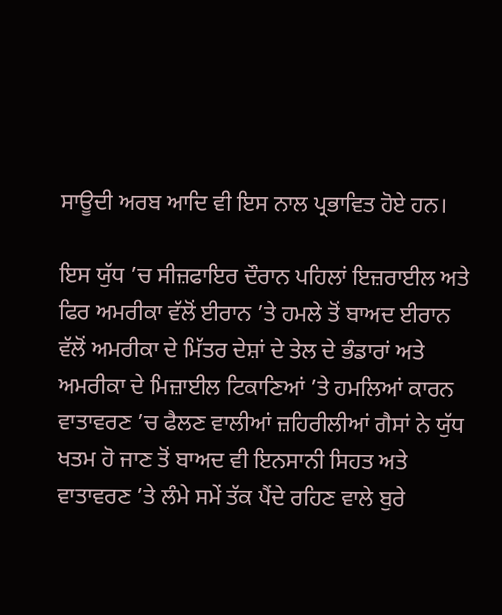ਸਾਊਦੀ ਅਰਬ ਆਦਿ ਵੀ ਇਸ ਨਾਲ ਪ੍ਰਭਾਵਿਤ ਹੋਏ ਹਨ।

ਇਸ ਯੁੱਧ ’ਚ ਸੀਜ਼ਫਾਇਰ ਦੌਰਾਨ ਪਹਿਲਾਂ ਇਜ਼ਰਾਈਲ ਅਤੇ ਫਿਰ ਅਮਰੀਕਾ ਵੱਲੋਂ ਈਰਾਨ ’ਤੇ ਹਮਲੇ ਤੋਂ ਬਾਅਦ ਈਰਾਨ ਵੱਲੋਂ ਅਮਰੀਕਾ ਦੇ ਮਿੱਤਰ ਦੇਸ਼ਾਂ ਦੇ ਤੇਲ ਦੇ ਭੰਡਾਰਾਂ ਅਤੇ ਅਮਰੀਕਾ ਦੇ ਮਿਜ਼ਾਈਲ ਟਿਕਾਣਿਆਂ ’ਤੇ ਹਮਲਿਆਂ ਕਾਰਨ ਵਾਤਾਵਰਣ ’ਚ ਫੈਲਣ ਵਾਲੀਆਂ ਜ਼ਹਿਰੀਲੀਆਂ ਗੈਸਾਂ ਨੇ ਯੁੱਧ ਖਤਮ ਹੋ ਜਾਣ ਤੋਂ ਬਾਅਦ ਵੀ ਇਨਸਾਨੀ ਸਿਹਤ ਅਤੇ ਵਾਤਾਵਰਣ ’ਤੇ ਲੰਮੇ ਸਮੇਂ ਤੱਕ ਪੈਂਦੇ ਰਹਿਣ ਵਾਲੇ ਬੁਰੇ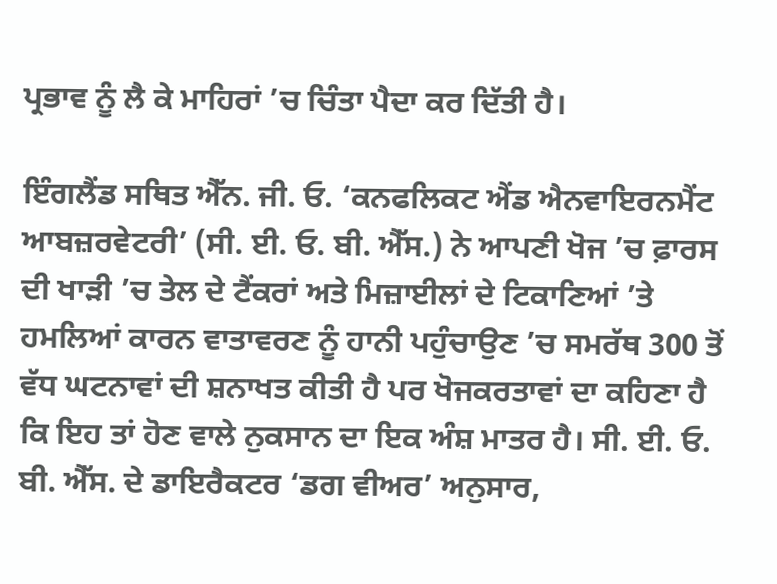ਪ੍ਰਭਾਵ ਨੂੰ ਲੈ ਕੇ ਮਾਹਿਰਾਂ ’ਚ ਚਿੰਤਾ ਪੈਦਾ ਕਰ ਦਿੱਤੀ ਹੈ।

ਇੰਗਲੈਂਡ ਸਥਿਤ ਐੱਨ. ਜੀ. ਓ. ‘ਕਨਫਲਿਕਟ ਐਂਡ ਐਨਵਾਇਰਨਮੈਂਟ ਆਬਜ਼ਰਵੇਟਰੀ’ (ਸੀ. ਈ. ਓ. ਬੀ. ਐੱਸ.) ਨੇ ਆਪਣੀ ਖੋਜ ’ਚ ਫ਼ਾਰਸ ਦੀ ਖਾੜੀ ’ਚ ਤੇਲ ਦੇ ਟੈਂਕਰਾਂ ਅਤੇ ਮਿਜ਼ਾਈਲਾਂ ਦੇ ਟਿਕਾਣਿਆਂ ’ਤੇ ਹਮਲਿਆਂ ਕਾਰਨ ਵਾਤਾਵਰਣ ਨੂੰ ਹਾਨੀ ਪਹੁੰਚਾਉਣ ’ਚ ਸਮਰੱਥ 300 ਤੋਂ ਵੱਧ ਘਟਨਾਵਾਂ ਦੀ ਸ਼ਨਾਖਤ ਕੀਤੀ ਹੈ ਪਰ ਖੋਜਕਰਤਾਵਾਂ ਦਾ ਕਹਿਣਾ ਹੈ ਕਿ ਇਹ ਤਾਂ ਹੋਣ ਵਾਲੇ ਨੁਕਸਾਨ ਦਾ ਇਕ ਅੰਸ਼ ਮਾਤਰ ਹੈ। ਸੀ. ਈ. ਓ. ਬੀ. ਐੱਸ. ਦੇ ਡਾਇਰੈਕਟਰ ‘ਡਗ ਵੀਅਰ’ ਅਨੁਸਾਰ,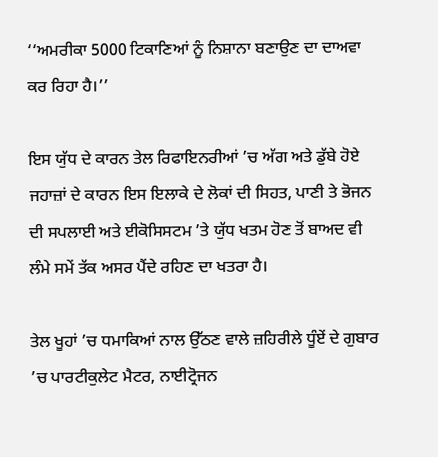‘‘ਅਮਰੀਕਾ 5000 ਟਿਕਾਣਿਆਂ ਨੂੰ ਨਿਸ਼ਾਨਾ ਬਣਾਉਣ ਦਾ ਦਾਅਵਾ ਕਰ ਰਿਹਾ ਹੈ।’’

ਇਸ ਯੁੱਧ ਦੇ ਕਾਰਨ ਤੇਲ ਰਿਫਾਇਨਰੀਆਂ ’ਚ ਅੱਗ ਅਤੇ ਡੁੱਬੇ ਹੋਏ ਜਹਾਜ਼ਾਂ ਦੇ ਕਾਰਨ ਇਸ ਇਲਾਕੇ ਦੇ ਲੋਕਾਂ ਦੀ ਸਿਹਤ, ਪਾਣੀ ਤੇ ਭੋਜਨ ਦੀ ਸਪਲਾਈ ਅਤੇ ਈਕੋਸਿਸਟਮ ’ਤੇ ਯੁੱਧ ਖਤਮ ਹੋਣ ਤੋਂ ਬਾਅਦ ਵੀ ਲੰਮੇ ਸਮੇਂ ਤੱਕ ਅਸਰ ਪੈਂਦੇ ਰਹਿਣ ਦਾ ਖਤਰਾ ਹੈ।

ਤੇਲ ਖੂਹਾਂ ’ਚ ਧਮਾਕਿਆਂ ਨਾਲ ਉੱਠਣ ਵਾਲੇ ਜ਼ਹਿਰੀਲੇ ਧੂੰਏਂ ਦੇ ਗੁਬਾਰ ’ਚ ਪਾਰਟੀਕੁਲੇਟ ਮੈਟਰ, ਨਾਈਟ੍ਰੋਜਨ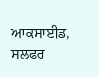ਆਕਸਾਈਡ, ਸਲਫਰ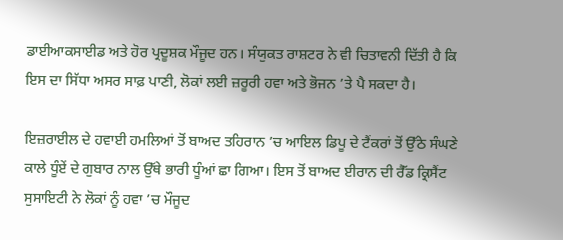ਡਾਈਆਕਸਾਈਡ ਅਤੇ ਹੋਰ ਪ੍ਰਦੂਸ਼ਕ ਮੌਜੂਦ ਹਨ। ਸੰਯੁਕਤ ਰਾਸ਼ਟਰ ਨੇ ਵੀ ਚਿਤਾਵਨੀ ਦਿੱਤੀ ਹੈ ਕਿ ਇਸ ਦਾ ਸਿੱਧਾ ਅਸਰ ਸਾਫ਼ ਪਾਣੀ, ਲੋਕਾਂ ਲਈ ਜ਼ਰੂਰੀ ਹਵਾ ਅਤੇ ਭੋਜਨ ’ਤੇ ਪੈ ਸਕਦਾ ਹੈ।

ਇਜ਼ਰਾਈਲ ਦੇ ਹਵਾਈ ਹਮਲਿਆਂ ਤੋਂ ਬਾਅਦ ਤਹਿਰਾਨ ’ਚ ਆਇਲ ਡਿਪੂ ਦੇ ਟੈਂਕਰਾਂ ਤੋਂ ਉੱਠੇ ਸੰਘਣੇ ਕਾਲੇ ਧੂੰਏਂ ਦੇ ਗੁਬਾਰ ਨਾਲ ਉੱਥੇ ਭਾਰੀ ਧੂੰਆਂ ਛਾ ਗਿਆ। ਇਸ ਤੋਂ ਬਾਅਦ ਈਰਾਨ ਦੀ ਰੈੱਡ ਕ੍ਰਿਸੈਂਟ ਸੁਸਾਇਟੀ ਨੇ ਲੋਕਾਂ ਨੂੰ ਹਵਾ ’ਚ ਮੌਜੂਦ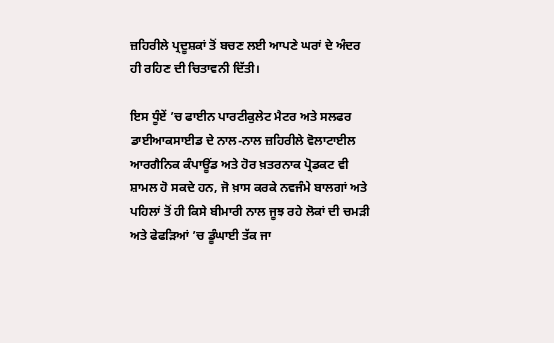ਜ਼ਹਿਰੀਲੇ ਪ੍ਰਦੂਸ਼ਕਾਂ ਤੋਂ ਬਚਣ ਲਈ ਆਪਣੇ ਘਰਾਂ ਦੇ ਅੰਦਰ ਹੀ ਰਹਿਣ ਦੀ ਚਿਤਾਵਨੀ ਦਿੱਤੀ।

ਇਸ ਧੂੰਏਂ ’ਚ ਫਾਈਨ ਪਾਰਟੀਕੁਲੇਟ ਮੈਟਰ ਅਤੇ ਸਲਫਰ ਡਾਈਆਕਸਾਈਡ ਦੇ ਨਾਲ-ਨਾਲ ਜ਼ਹਿਰੀਲੇ ਵੋਲਾਟਾਈਲ ਆਰਗੈਨਿਕ ਕੰਪਾਊਂਡ ਅਤੇ ਹੋਰ ਖ਼ਤਰਨਾਕ ਪ੍ਰੋਡਕਟ ਵੀ ਸ਼ਾਮਲ ਹੋ ਸਕਦੇ ਹਨ, ਜੋ ਖ਼ਾਸ ਕਰਕੇ ਨਵਜੰਮੇ ਬਾਲਗਾਂ ਅਤੇ ਪਹਿਲਾਂ ਤੋਂ ਹੀ ਕਿਸੇ ਬੀਮਾਰੀ ਨਾਲ ਜੂਝ ਰਹੇ ਲੋਕਾਂ ਦੀ ਚਮੜੀ ਅਤੇ ਫੇਫੜਿਆਂ ’ਚ ਡੂੰਘਾਈ ਤੱਕ ਜਾ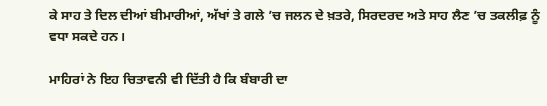ਕੇ ਸਾਹ ਤੇ ਦਿਲ ਦੀਆਂ ਬੀਮਾਰੀਆਂ, ਅੱਖਾਂ ਤੇ ਗਲੇ ’ਚ ਜਲਨ ਦੇ ਖ਼ਤਰੇ, ਸਿਰਦਰਦ ਅਤੇ ਸਾਹ ਲੈਣ ’ਚ ਤਕਲੀਫ਼ ਨੂੰ ਵਧਾ ਸਕਦੇ ਹਨ।

ਮਾਹਿਰਾਂ ਨੇ ਇਹ ਚਿਤਾਵਨੀ ਵੀ ਦਿੱਤੀ ਹੈ ਕਿ ਬੰਬਾਰੀ ਦਾ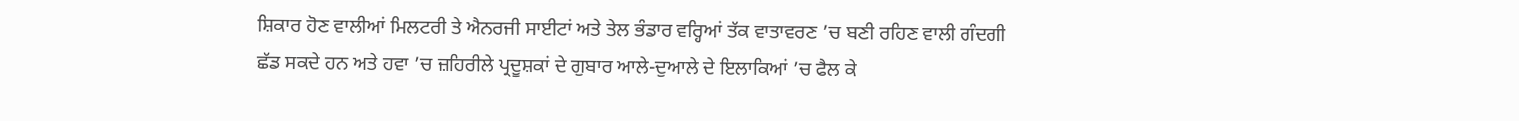ਸ਼ਿਕਾਰ ਹੋਣ ਵਾਲੀਆਂ ਮਿਲਟਰੀ ਤੇ ਐਨਰਜੀ ਸਾਈਟਾਂ ਅਤੇ ਤੇਲ ਭੰਡਾਰ ਵਰ੍ਹਿਆਂ ਤੱਕ ਵਾਤਾਵਰਣ ’ਚ ਬਣੀ ਰਹਿਣ ਵਾਲੀ ਗੰਦਗੀ ਛੱਡ ਸਕਦੇ ਹਨ ਅਤੇ ਹਵਾ ’ਚ ਜ਼ਹਿਰੀਲੇ ਪ੍ਰਦੂਸ਼ਕਾਂ ਦੇ ਗੁਬਾਰ ਆਲੇ-ਦੁਆਲੇ ਦੇ ਇਲਾਕਿਆਂ ’ਚ ਫੈਲ ਕੇ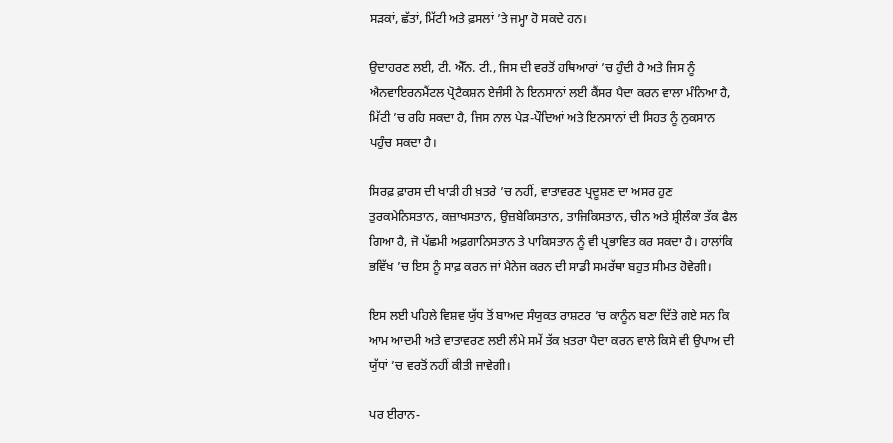ਸੜਕਾਂ, ਛੱਤਾਂ, ਮਿੱਟੀ ਅਤੇ ਫ਼ਸਲਾਂ ’ਤੇ ਜਮ੍ਹਾ ਹੋ ਸਕਦੇ ਹਨ।

ਉਦਾਹਰਣ ਲਈ, ਟੀ. ਐੱਨ. ਟੀ., ਜਿਸ ਦੀ ਵਰਤੋਂ ਹਥਿਆਰਾਂ ’ਚ ਹੁੰਦੀ ਹੈ ਅਤੇ ਜਿਸ ਨੂੰ ਐਨਵਾਇਰਨਮੈਂਟਲ ਪ੍ਰੋਟੈਕਸ਼ਨ ਏਜੰਸੀ ਨੇ ਇਨਸਾਨਾਂ ਲਈ ਕੈਂਸਰ ਪੈਦਾ ਕਰਨ ਵਾਲਾ ਮੰਨਿਆ ਹੈ, ਮਿੱਟੀ ’ਚ ਰਹਿ ਸਕਦਾ ਹੈ, ਜਿਸ ਨਾਲ ਪੇੜ-ਪੌਦਿਆਂ ਅਤੇ ਇਨਸਾਨਾਂ ਦੀ ਸਿਹਤ ਨੂੰ ਨੁਕਸਾਨ ਪਹੁੰਚ ਸਕਦਾ ਹੈ।

ਸਿਰਫ਼ ਫ਼ਾਰਸ ਦੀ ਖਾੜੀ ਹੀ ਖ਼ਤਰੇ ’ਚ ਨਹੀਂ, ਵਾਤਾਵਰਣ ਪ੍ਰਦੂਸ਼ਣ ਦਾ ਅਸਰ ਹੁਣ ਤੁਰਕਮੇਨਿਸਤਾਨ, ਕਜ਼ਾਖਸਤਾਨ, ਉਜ਼ਬੇਕਿਸਤਾਨ, ਤਾਜਿਕਿਸਤਾਨ, ਚੀਨ ਅਤੇ ਸ਼੍ਰੀਲੰਕਾ ਤੱਕ ਫੈਲ ਗਿਆ ਹੈ, ਜੋ ਪੱਛਮੀ ਅਫ਼ਗਾਨਿਸਤਾਨ ਤੇ ਪਾਕਿਸਤਾਨ ਨੂੰ ਵੀ ਪ੍ਰਭਾਵਿਤ ਕਰ ਸਕਦਾ ਹੈ। ਹਾਲਾਂਕਿ ਭਵਿੱਖ ’ਚ ਇਸ ਨੂੰ ਸਾਫ਼ ਕਰਨ ਜਾਂ ਮੈਨੇਜ ਕਰਨ ਦੀ ਸਾਡੀ ਸਮਰੱਥਾ ਬਹੁਤ ਸੀਮਤ ਹੋਵੇਗੀ।

ਇਸ ਲਈ ਪਹਿਲੇ ਵਿਸ਼ਵ ਯੁੱਧ ਤੋਂ ਬਾਅਦ ਸੰਯੁਕਤ ਰਾਸ਼ਟਰ ’ਚ ਕਾਨੂੰਨ ਬਣਾ ਦਿੱਤੇ ਗਏ ਸਨ ਕਿ ਆਮ ਆਦਮੀ ਅਤੇ ਵਾਤਾਵਰਣ ਲਈ ਲੰਮੇ ਸਮੇਂ ਤੱਕ ਖ਼ਤਰਾ ਪੈਦਾ ਕਰਨ ਵਾਲੇ ਕਿਸੇ ਵੀ ਉਪਾਅ ਦੀ ਯੁੱਧਾਂ ’ਚ ਵਰਤੋਂ ਨਹੀਂ ਕੀਤੀ ਜਾਵੇਗੀ।

ਪਰ ਈਰਾਨ-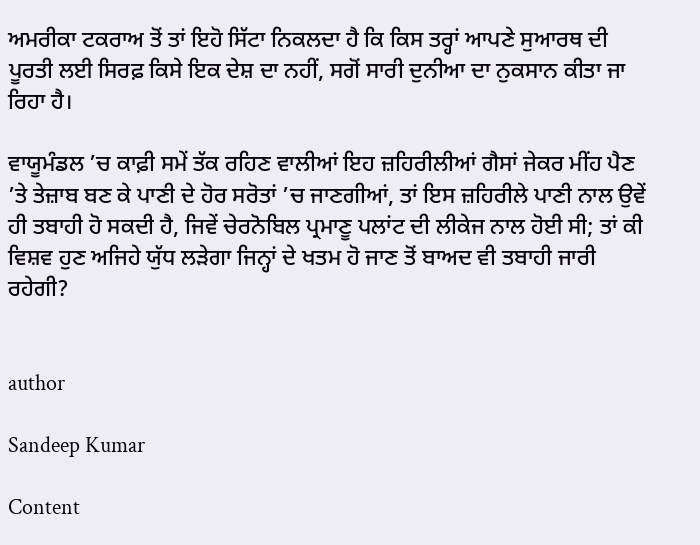ਅਮਰੀਕਾ ਟਕਰਾਅ ਤੋਂ ਤਾਂ ਇਹੋ ਸਿੱਟਾ ਨਿਕਲਦਾ ਹੈ ਕਿ ਕਿਸ ਤਰ੍ਹਾਂ ਆਪਣੇ ਸੁਆਰਥ ਦੀ ਪੂਰਤੀ ਲਈ ਸਿਰਫ਼ ਕਿਸੇ ਇਕ ਦੇਸ਼ ਦਾ ਨਹੀਂ, ਸਗੋਂ ਸਾਰੀ ਦੁਨੀਆ ਦਾ ਨੁਕਸਾਨ ਕੀਤਾ ਜਾ ਰਿਹਾ ਹੈ।

ਵਾਯੂਮੰਡਲ ’ਚ ਕਾਫ਼ੀ ਸਮੇਂ ਤੱਕ ਰਹਿਣ ਵਾਲੀਆਂ ਇਹ ਜ਼ਹਿਰੀਲੀਆਂ ਗੈਸਾਂ ਜੇਕਰ ਮੀਂਹ ਪੈਣ ’ਤੇ ਤੇਜ਼ਾਬ ਬਣ ਕੇ ਪਾਣੀ ਦੇ ਹੋਰ ਸਰੋਤਾਂ ’ਚ ਜਾਣਗੀਆਂ, ਤਾਂ ਇਸ ਜ਼ਹਿਰੀਲੇ ਪਾਣੀ ਨਾਲ ਉਵੇਂ ਹੀ ਤਬਾਹੀ ਹੋ ਸਕਦੀ ਹੈ, ਜਿਵੇਂ ਚੇਰਨੋਬਿਲ ਪ੍ਰਮਾਣੂ ਪਲਾਂਟ ਦੀ ਲੀਕੇਜ ਨਾਲ ਹੋਈ ਸੀ; ਤਾਂ ਕੀ ਵਿਸ਼ਵ ਹੁਣ ਅਜਿਹੇ ਯੁੱਧ ਲੜੇਗਾ ਜਿਨ੍ਹਾਂ ਦੇ ਖਤਮ ਹੋ ਜਾਣ ਤੋਂ ਬਾਅਦ ਵੀ ਤਬਾਹੀ ਜਾਰੀ ਰਹੇਗੀ?


author

Sandeep Kumar

Content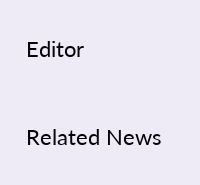Editor

Related News